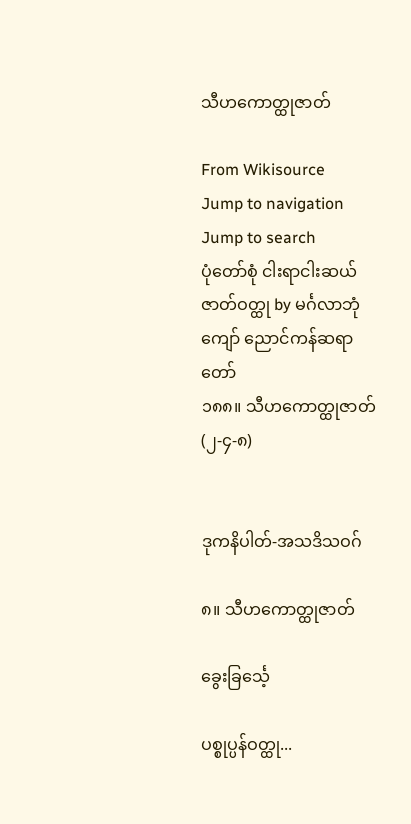သီဟကောတ္ထုဇာတ်

From Wikisource
Jump to navigation Jump to search
ပုံတော်စုံ ငါးရာငါးဆယ် ဇာတ်ဝတ္ထု by မင်္ဂလာဘုံကျော် ညောင်ကန်ဆရာတော်
၁၈၈။ သီဟကောတ္ထုဇာတ် (၂-၄-၈)


ဒုကနိပါတ်-အသဒိသဝဂ်

၈။ သီဟကောတ္ထုဇာတ်

ခွေးခြင်္သေ့

ပစ္စုပ္ပန်ဝတ္ထု...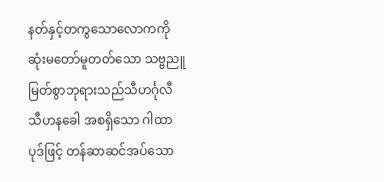နတ်နှင့်တကွသောလောကကို ဆုံးမတော်မူတတ်သော သဗ္ဗညူမြတ်စွာဘုရားသည်သီဟင်္ဂုလီ သီဟနခေါ အစရှိသော ဂါထာပုဒ်ဖြင့် တန်ဆာဆင်အပ်သော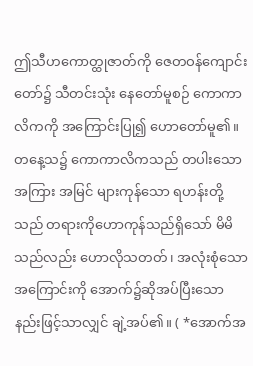ဤသီဟကောတ္ထုဇာတ်ကို ဇေတဝန်ကျောင်းတော်၌ သီတင်းသုံး နေတော်မူစဉ် ကောကာလိကကို အကြောင်းပြု၍ ဟောတော်မူ၏။ တနေ့သ၌ ကောကာလိကသည် တပါးသော အကြား အမြင် များကုန်သော ရဟန်းတို့သည် တရားကိုဟောကုန်သည်ရှိသော် မိမိသည်လည်း ဟောလိုသတတ်၊ အလုံးစုံသော အကြောင်းကို အောက်၌ဆိုအပ်ပြီးသော နည်းဖြင့်သာလျှင် ချဲ့အပ်၏။ ( *အောက်အ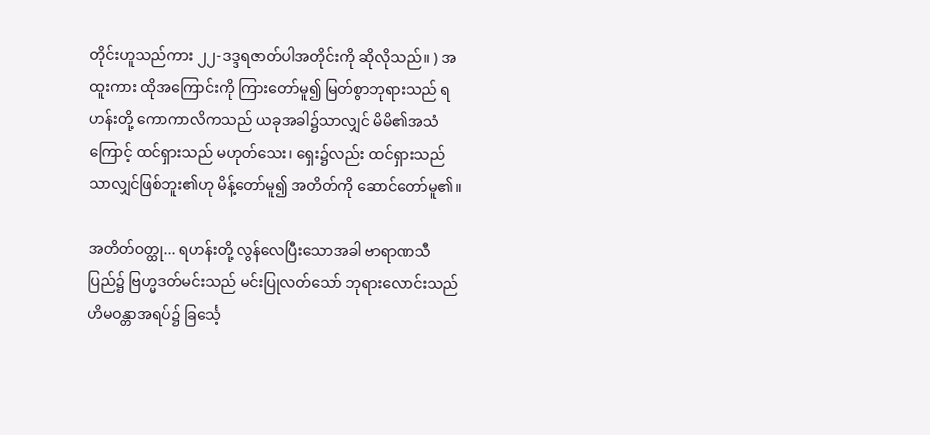တိုင်းဟူသည်ကား ၂၂-ဒဒ္ဒရဇာတ်ပါအတိုင်းကို ဆိုလိုသည်။ ) အထူးကား ထိုအကြောင်းကို ကြားတော်မူ၍ မြတ်စွာဘုရားသည် ရဟန်းတို့ ကောကာလိကသည် ယခုအခါ၌သာလျှင် မိမိ၏အသံကြောင့် ထင်ရှားသည် မဟုတ်သေး၊ ရှေး၌လည်း ထင်ရှားသည်သာလျှင်ဖြစ်ဘူး၏ဟု မိန့်တော်မူ၍ အတိတ်ကို ဆောင်တော်မူ၏။

အတိတ်ဝတ္ထု... ရဟန်းတို့ လွန်လေပြီးသောအခါ ဗာရာဏသီပြည်၌ ဗြဟ္မဒတ်မင်းသည် မင်းပြုလတ်သော် ဘုရားလောင်းသည် ဟိမဝန္တာအရပ်၌ ခြင်္သေ့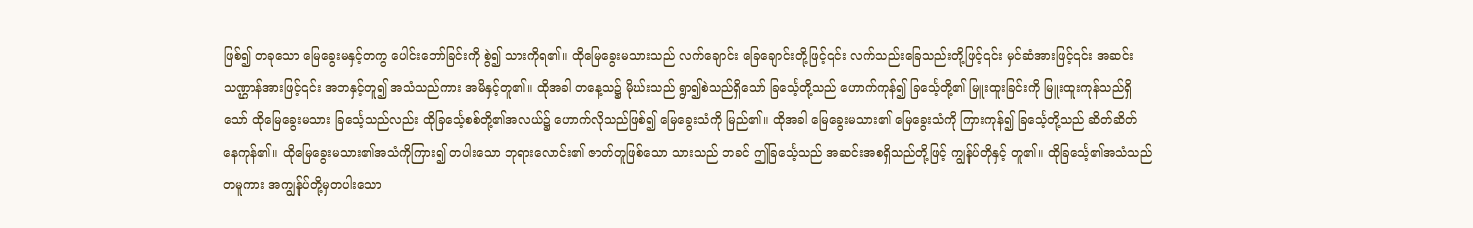ဖြစ်၍ တခုသော မြေခွေးမနှင့်တကွ ပေါင်းဘော်ခြင်းကို စွဲ၍ သားကိုရ၏။ ထိုမြေခွေးမသားသည် လက်ချောင်း ခြေချောင်းတို့ဖြင့်၎င်း လက်သည်းခြေသည်းတို့ဖြင့်၎င်း မှင်ဆံအားဖြင့်၎င်း အဆင်းသဏ္ဌာန်အားဖြင့်၎င်း အဘနှင့်တူ၍ အသံသည်ကား အမိနှင့်တူ၏။ ထိုအခါ တနေ့သ၌ မိုဃ်းသည် ရွာ၍စဲသည်ရှိသော် ခြင်္သေ့တို့သည် ဟောက်ကုန်၍ ခြင်္သေ့တို့၏ မြူးထူးခြင်းကို မြူးထူးကုန်သည်ရှိသော် ထိုမြေခွေးမသား ခြင်္သေ့သည်လည်း ထိုခြင်္သေ့စစ်တို့၏အလယ်၌ ဟောက်လိုသည်ဖြစ်၍ မြေခွေးသံကို မြည်၏။ ထိုအခါ မြေခွေးမသား၏ မြေခွေးသံကို ကြားကုန်၍ ခြင်္သေ့တို့သည် ဆိတ်ဆိတ် နေကုန်၏။ ထိုမြေခွေးမသား၏အသံကိုကြား၍ တပါးသော ဘုရားလောင်း၏ ဇာတ်တူဖြစ်သော သားသည် ဘခင် ဤခြင်္သေ့သည် အဆင်းအစရှိသည်တို့ဖြင့် ကျွန်ုပ်တိုနှင့် တူ၏။ ထိုခြင်္သေ့၏အသံသည်တမူကား အကျွန်ုပ်တို့မှတပါးသော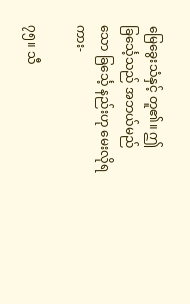မြေခွေးသံနှင့် တူ၏။ ဤခြင်္သေ့သည် အဘယ်မည်သော ခြင်္သေ့ နည်းဟု မေးလိုရကား-

၇၅။ သီ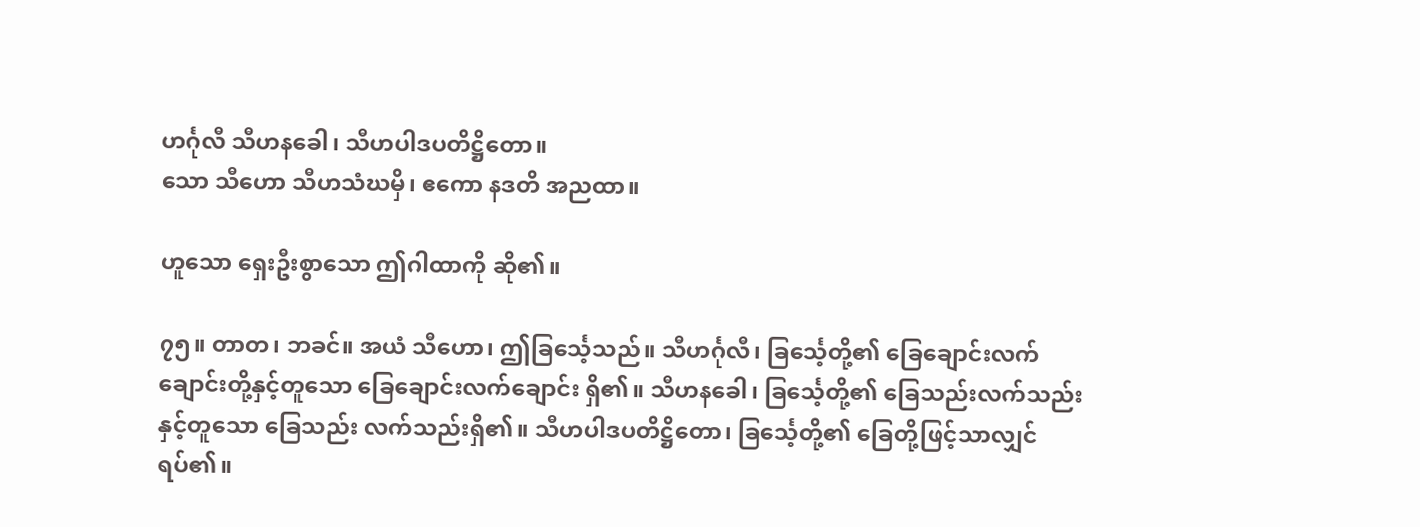ဟင်္ဂုလီ သီဟနခေါ၊ သီဟပါဒပတိဋ္ဌိတော။
သော သီဟော သီဟသံဃမှိ၊ ဧကော နဒတိ အညထာ။

ဟူသော ရှေးဦးစွာသော ဤဂါထာကို ဆို၏။

၇၅။ တာတ၊ ဘခင်။ အယံ သီဟော၊ ဤခြင်္သေ့သည်။ သီဟင်္ဂုလီ၊ ခြင်္သေ့တို့၏ ခြေချောင်းလက်ချောင်းတို့နှင့်တူသော ခြေချောင်းလက်ချောင်း ရှိ၏။ သီဟနခေါ၊ ခြင်္သေ့တို့၏ ခြေသည်းလက်သည်းနှင့်တူသော ခြေသည်း လက်သည်းရှိ၏။ သီဟပါဒပတိဋ္ဌိတော၊ ခြင်္သေ့တို့၏ ခြေတို့ဖြင့်သာလျှင် ရပ်၏။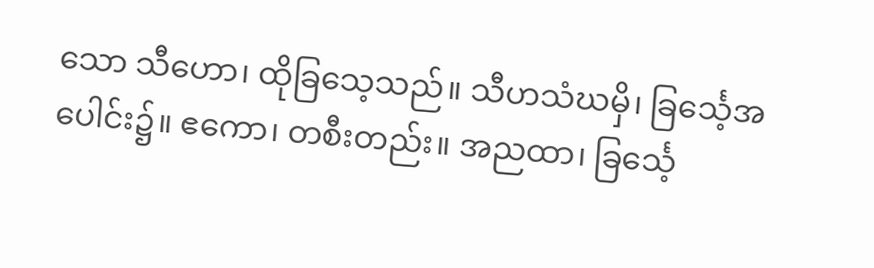သော သီဟော၊ ထိုခြသေ့သည်။ သီဟသံဃမှိ၊ ခြင်္သေ့အပေါင်း၌။ ဧကော၊ တစီးတည်း။ အညထာ၊ ခြင်္သေ့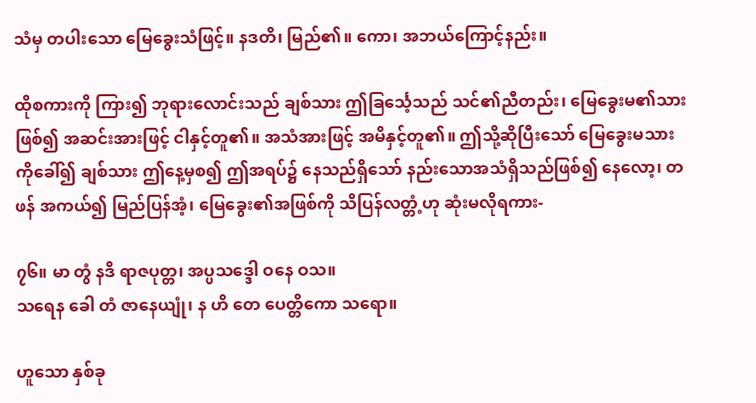သံမှ တပါးသော မြေခွေးသံဖြင့်။ နဒတိ၊ မြည်၏။ ကော၊ အဘယ်ကြောင့်နည်း။

ထိုစကားကို ကြား၍ ဘုရားလောင်းသည် ချစ်သား ဤခြင်္သေ့သည် သင်၏ညီတည်း၊ မြေခွေးမ၏သားဖြစ်၍ အဆင်းအားဖြင့် ငါနှင့်တူ၏။ အသံအားဖြင့် အမိနှင့်တူ၏။ ဤသို့ဆိုပြီးသော် မြေခွေးမသားကိုခေါ်၍ ချစ်သား ဤနေ့မှစ၍ ဤအရပ်၌ နေသည်ရှိသော် နည်းသောအသံရှိသည်ဖြစ်၍ နေလော့၊ တဖန် အကယ်၍ မြည်ပြန်အံ့၊ မြေခွေး၏အဖြစ်ကို သိပြန်လတ္တံ့ဟု ဆုံးမလိုရကား-

၇၆။ မာ တွံ နဒိ ရာဇပုတ္တ၊ အပ္ပသဒ္ဒေါ ဝနေ ဝသ။
သရေန ခေါ တံ ဇာနေယျုံ၊ န ဟိ တေ ပေတ္တိကော သရော။

ဟူသော နှစ်ခု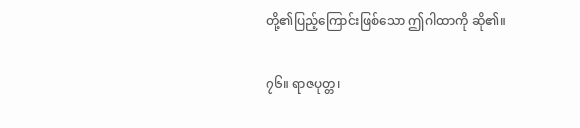တို့၏ပြည့်ကြောင်းဖြစ်သော ဤဂါထာကို ဆို၏။

၇၆။ ရာဇပုတ္တ၊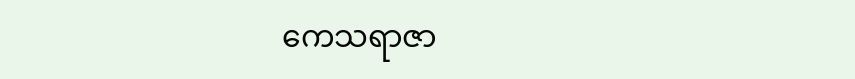ကေသရာဇာ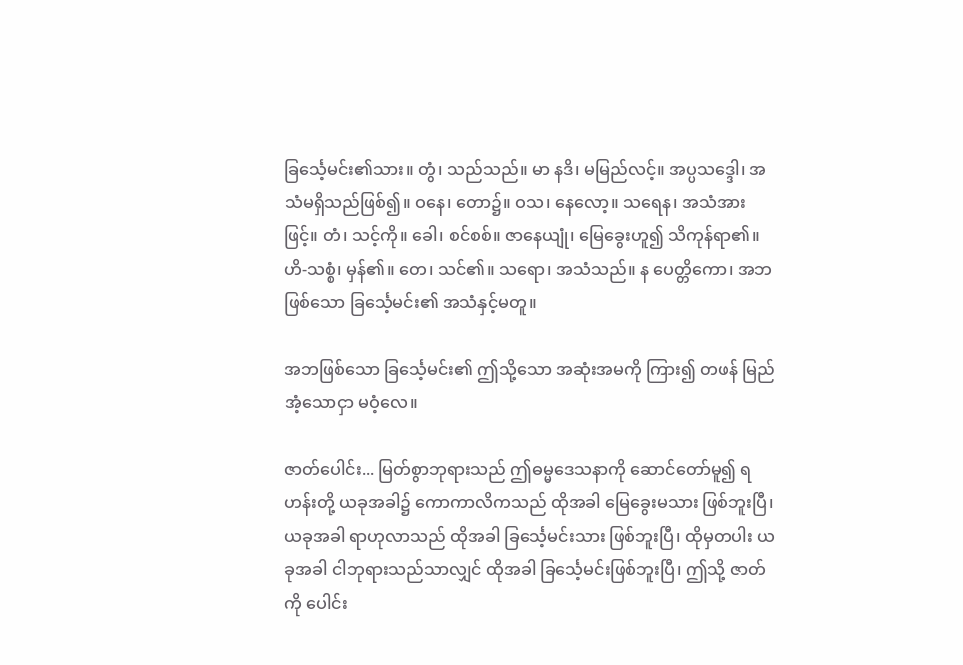ခြင်္သေ့မင်း၏သား။ တွံ၊ သည်သည်။ မာ နဒိ၊ မမြည်လင့်။ အပ္ပသဒ္ဒေါ၊ အသံမရှိသည်ဖြစ်၍။ ဝနေ၊ တော၌။ ဝသ၊ နေလော့။ သရေန၊ အသံအားဖြင့်။ တံ၊ သင့်ကို။ ခေါ၊ စင်စစ်။ ဇာနေယျုံ၊ မြေခွေးဟူ၍ သိကုန်ရာ၏။ ဟိ-သစ္စံ၊ မှန်၏။ တေ၊ သင်၏။ သရော၊ အသံသည်။ န ပေတ္တိကော၊ အဘဖြစ်သော ခြင်္သေ့မင်း၏ အသံနှင့်မတူ။

အဘဖြစ်သော ခြင်္သေ့မင်း၏ ဤသို့သော အဆုံးအမကို ကြား၍ တဖန် မြည်အံ့သောငှာ မဝံ့လေ။

ဇာတ်ပေါင်း... မြတ်စွာဘုရားသည် ဤဓမ္မဒေသနာကို ဆောင်တော်မူ၍ ရဟန်းတို့ ယခုအခါ၌ ကောကာလိကသည် ထိုအခါ မြေခွေးမသား ဖြစ်ဘူးပြီ၊ ယခုအခါ ရာဟုလာသည် ထိုအခါ ခြင်္သေ့မင်းသား ဖြစ်ဘူးပြီ၊ ထိုမှတပါး ယခုအခါ ငါဘုရားသည်သာလျှင် ထိုအခါ ခြင်္သေ့မင်းဖြစ်ဘူးပြီ၊ ဤသို့ ဇာတ်ကို ပေါင်း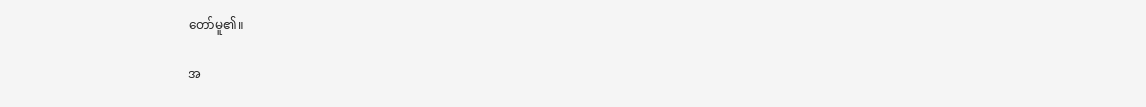တော်မူ၏။

အ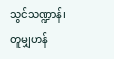သွင်သဏ္ဍာန်၊ တူမျှဟန်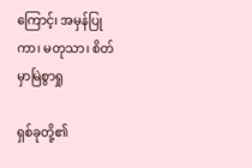ကြောင့်၊ အမှန်ပြုကာ၊ မတုသာ၊ စိတ်မှာမြဲစွာရှု

ရှစ်ခုတို့၏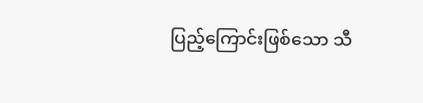ပြည့်ကြောင်းဖြစ်သော သီ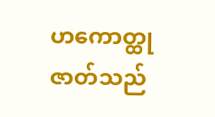ဟကောတ္ထုဇာတ်သည်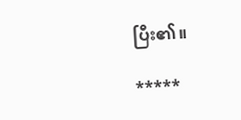ပြီး၏။

*****